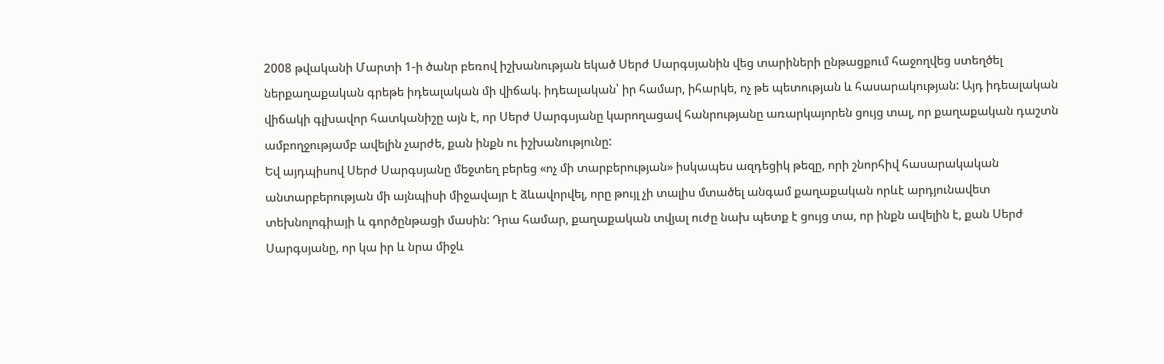2008 թվականի Մարտի 1-ի ծանր բեռով իշխանության եկած Սերժ Սարգսյանին վեց տարիների ընթացքում հաջողվեց ստեղծել ներքաղաքական գրեթե իդեալական մի վիճակ. իդեալական՝ իր համար, իհարկե, ոչ թե պետության և հասարակության: Այդ իդեալական վիճակի գլխավոր հատկանիշը այն է, որ Սերժ Սարգսյանը կարողացավ հանրությանը առարկայորեն ցույց տալ, որ քաղաքական դաշտն ամբողջությամբ ավելին չարժե, քան ինքն ու իշխանությունը:
Եվ այդպիսով Սերժ Սարգսյանը մեջտեղ բերեց «ոչ մի տարբերության» իսկապես ազդեցիկ թեզը, որի շնորհիվ հասարակական անտարբերության մի այնպիսի միջավայր է ձևավորվել, որը թույլ չի տալիս մտածել անգամ քաղաքական որևէ արդյունավետ տեխնոլոգիայի և գործընթացի մասին: Դրա համար, քաղաքական տվյալ ուժը նախ պետք է ցույց տա, որ ինքն ավելին է, քան Սերժ Սարգսյանը, որ կա իր և նրա միջև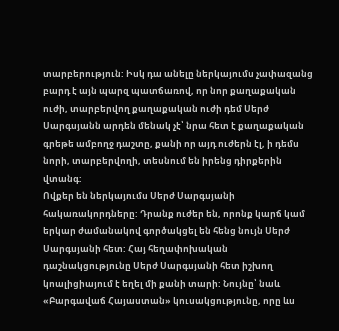տարբերություն: Իսկ դա անելը ներկայումս չափազանց բարդ է այն պարզ պատճառով, որ նոր քաղաքական ուժի, տարբերվող քաղաքական ուժի դեմ Սերժ Սարգսյանն արդեն մենակ չէ՝ նրա հետ է քաղաքական գրեթե ամբողջ դաշտը, քանի որ այդ ուժերն էլ, ի դեմս նորի, տարբերվողի, տեսնում են իրենց դիրքերին վտանգ:
Ովքեր են ներկայումս Սերժ Սարգսյանի հակառակորդները: Դրանք ուժեր են, որոնք կարճ կամ երկար ժամանակով գործակցել են հենց նույն Սերժ Սարգսյանի հետ: Հայ հեղափոխական դաշնակցությունը Սերժ Սարգսյանի հետ իշխող կոալիցիայում է եղել մի քանի տարի: Նույնը՝ նաև «Բարգավաճ Հայաստան» կուսակցությունը, որը ևս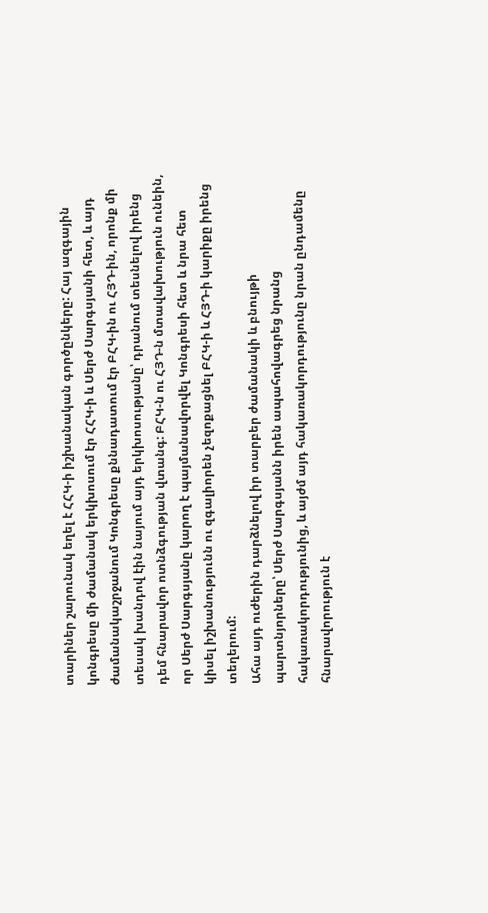տարիներ շարունակ եղել է ՀՀԿ-ի իշխանական գործընկերը: Հայ ազգային կոնգրեսը մի ժամանակ երկխոսում էր ՀՀԿ-ի և Սերժ Սարգսյանի հետ, և այդ ժամանակաշրջանում Կոնգրեսը քննադատում էր ԲՀԿ-ին ու ՀՅԴ-ին, որոնք մի տեսակ խանդով էին նայում այդ երկխոսությանը՝ դրանում տեսնելով իրենց դեմ հնարավոր ոտնձգության վտանգ: ԲՀԿ-ն ու ՀՅԴ-ն մտավախություն ունեին, որ Սերժ Սարգսյանը կարող է պայմանավորվել Կոնգրեսի հետ և նրա հետ կիսել իշխանությունն ու զգալիորեն չեզոքացնել ԲՀԿ-ի և ՀՅԴ-ի կարիքը իրենց տեղերում:
Ահա այդ ուժերին դարձնելով իր տարբեր ժամանակի և բնույթի պարտնյորները՝ Սերժ Սարգսյանն իրեն ապահովագրեց նրանց հակառակորդությունից, և այժմ այդ հակառակորդությունը նրան ընդամենը հնարավորություն է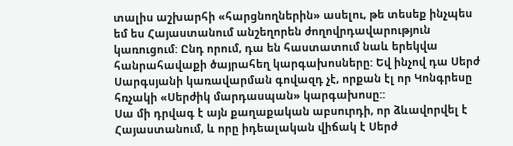տալիս աշխարհի «հարցնողներին» ասելու, թե տեսեք ինչպես եմ ես Հայաստանում անշեղորեն ժողովրդավարություն կառուցում: Ընդ որում, դա են հաստատում նաև երեկվա հանրահավաքի ծայրահեղ կարգախոսները: Եվ ինչով դա Սերժ Սարգսյանի կառավարման գովազդ չէ, որքան էլ որ Կոնգրեսը հռչակի «Սերժիկ մարդասպան» կարգախոսը::
Սա մի դրվագ է այն քաղաքական աբսուրդի, որ ձևավորվել է Հայաստանում, և որը իդեալական վիճակ է Սերժ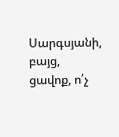Սարգսյանի, բայց, ցավոք, ո՛չ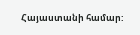Հայաստանի համար: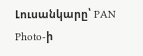Լուսանկարը՝ PAN Photo-ի